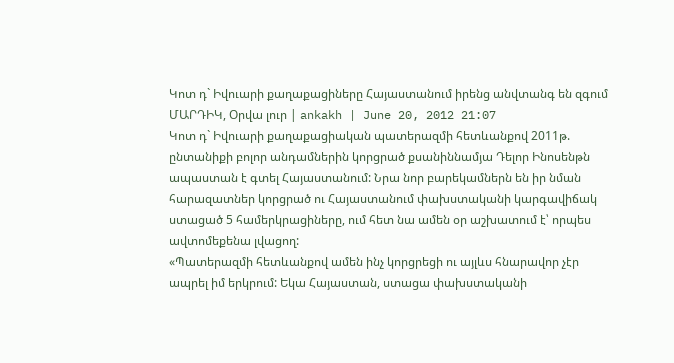Կոտ դ` Իվուարի քաղաքացիները Հայաստանում իրենց անվտանգ են զգում
ՄԱՐԴԻԿ, Օրվա լուր | ankakh | June 20, 2012 21:07
Կոտ դ` Իվուարի քաղաքացիական պատերազմի հետևանքով 2011թ. ընտանիքի բոլոր անդամներին կորցրած քսանիննամյա Դելոր Ինոսենթն ապաստան է գտել Հայաստանում: Նրա նոր բարեկամներն են իր նման հարազատներ կորցրած ու Հայաստանում փախստականի կարգավիճակ ստացած 5 համերկրացիները, ում հետ նա ամեն օր աշխատում է՝ որպես ավտոմեքենա լվացող:
«Պատերազմի հետևանքով ամեն ինչ կորցրեցի ու այլևս հնարավոր չէր ապրել իմ երկրում: Եկա Հայաստան, ստացա փախստականի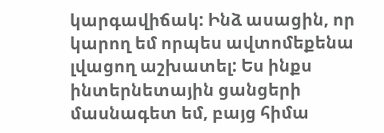կարգավիճակ: Ինձ ասացին, որ կարող եմ որպես ավտոմեքենա լվացող աշխատել: Ես ինքս ինտերնետային ցանցերի մասնագետ եմ, բայց հիմա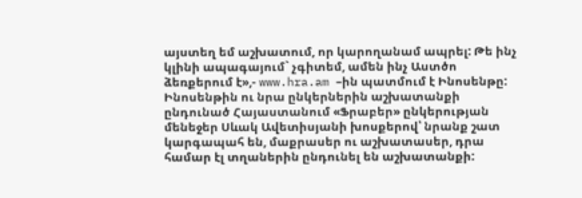այստեղ եմ աշխատում, որ կարողանամ ապրել: Թե ինչ կլինի ապագայում` չգիտեմ, ամեն ինչ Աստծո ձեռքերում է»,- www.hra.am –ին պատմում է Ինոսենթը:
Ինոսենթին ու նրա ընկերներին աշխատանքի ընդունած Հայաստանում «Ֆրաբեր» ընկերության մենեջեր Սևակ Ավետիսյանի խոսքերով՝ նրանք շատ կարգապահ են, մաքրասեր ու աշխատասեր, դրա համար էլ տղաներին ընդունել են աշխատանքի: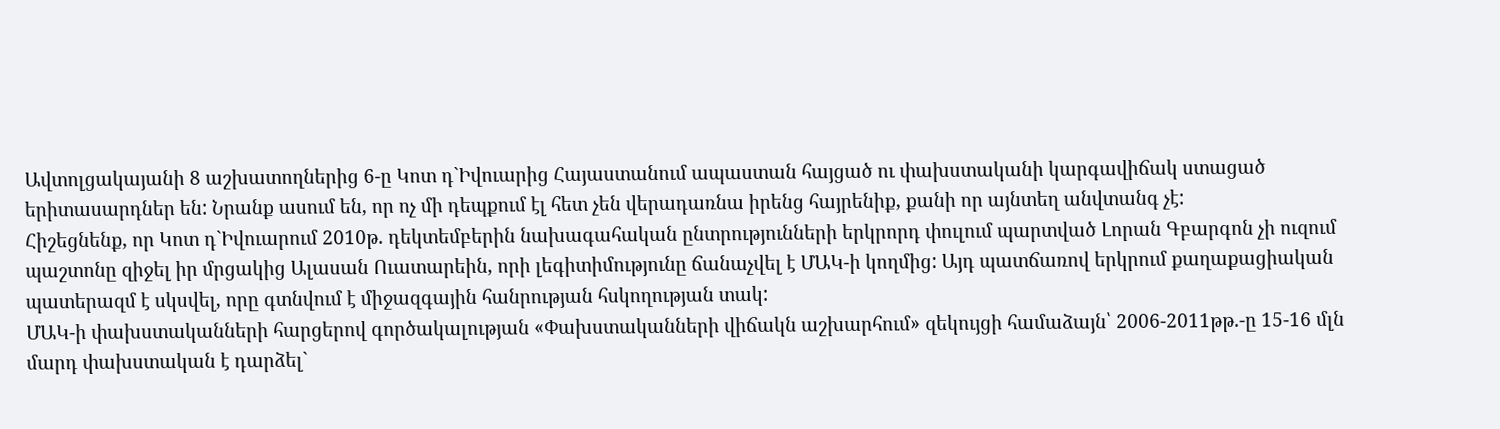Ավտոլցակայանի 8 աշխատողներից 6-ը Կոտ դ`Իվուարից Հայաստանում ապաստան հայցած ու փախստականի կարգավիճակ ստացած երիտասարդներ են: Նրանք ասում են, որ ոչ մի դեպքում էլ հետ չեն վերադառնա իրենց հայրենիք, քանի որ այնտեղ անվտանգ չէ:
Հիշեցնենք, որ Կոտ դ`Իվուարում 2010թ. դեկտեմբերին նախագահական ընտրությունների երկրորդ փուլում պարտված Լորան Գբարգոն չի ուզում պաշտոնը զիջել իր մրցակից Ալասան Ուատարեին, որի լեգիտիմությունը ճանաչվել է ՄԱԿ-ի կողմից: Այդ պատճառով երկրում քաղաքացիական պատերազմ է սկսվել, որը գտնվում է միջազգային հանրության հսկողության տակ:
ՄԱԿ-ի փախստականների հարցերով գործակալության «Փախստականների վիճակն աշխարհում» զեկույցի համաձայն՝ 2006-2011թթ.-ը 15-16 մլն մարդ փախստական է դարձել`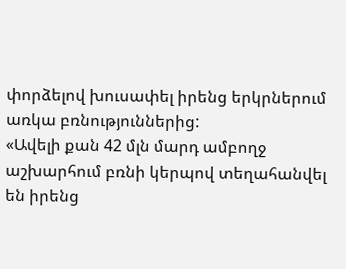փորձելով խուսափել իրենց երկրներում առկա բռնություններից:
«Ավելի քան 42 մլն մարդ ամբողջ աշխարհում բռնի կերպով տեղահանվել են իրենց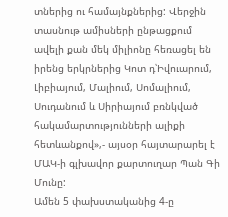տներից ու համայնքներից: Վերջին տասնութ ամիսների ընթացքում ավելի քան մեկ միլիոնը հեռացել են իրենց երկրներից Կոտ դ՝Իվուարում, Լիբիայում, Մալիում, Սոմալիում, Սուդանում և Սիրիայում բռնկված հակամարտությունների ալիքի հետևանքով»,- այսօր հայտարարել է ՄԱԿ-ի գլխավոր քարտուղար Պան Գի Մունը:
Ամեն 5 փախստականից 4-ը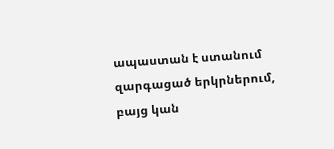ապաստան է ստանում զարգացած երկրներում, բայց կան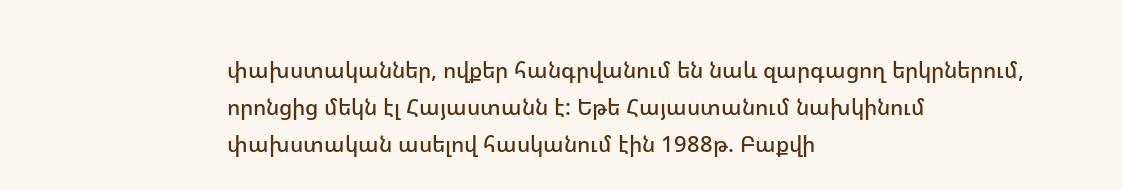փախստականներ, ովքեր հանգրվանում են նաև զարգացող երկրներում, որոնցից մեկն էլ Հայաստանն է: Եթե Հայաստանում նախկինում փախստական ասելով հասկանում էին 1988թ. Բաքվի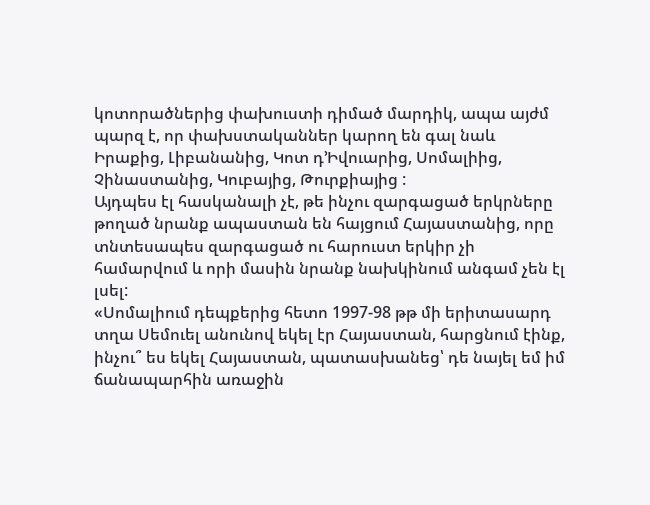կոտորածներից փախուստի դիմած մարդիկ, ապա այժմ պարզ է, որ փախստականներ կարող են գալ նաև Իրաքից, Լիբանանից, Կոտ դ’Իվուարից, Սոմալիից, Չինաստանից, Կուբայից, Թուրքիայից :
Այդպես էլ հասկանալի չէ, թե ինչու զարգացած երկրները թողած նրանք ապաստան են հայցում Հայաստանից, որը տնտեսապես զարգացած ու հարուստ երկիր չի համարվում և որի մասին նրանք նախկինում անգամ չեն էլ լսել:
«Սոմալիում դեպքերից հետո 1997-98 թթ մի երիտասարդ տղա Սեմուել անունով եկել էր Հայաստան, հարցնում էինք, ինչու՞ ես եկել Հայաստան, պատասխանեց՝ դե նայել եմ իմ ճանապարհին առաջին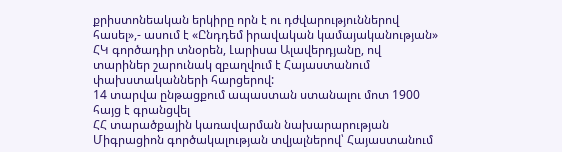քրիստոնեական երկիրը որն է ու դժվարություններով հասել»,- ասում է «Ընդդեմ իրավական կամայականության» ՀԿ գործադիր տնօրեն, Լարիսա Ալավերդյանը, ով տարիներ շարունակ զբաղվում է Հայաստանում փախստականների հարցերով:
14 տարվա ընթացքում ապաստան ստանալու մոտ 1900 հայց է գրանցվել
ՀՀ տարածքային կառավարման նախարարության Միգրացիոն գործակալության տվյալներով՝ Հայաստանում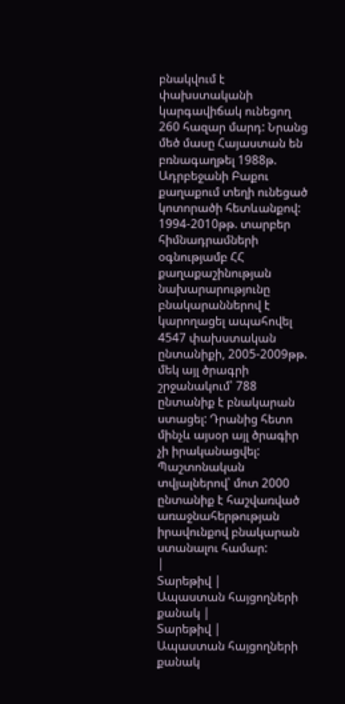բնակվում է փախստականի կարգավիճակ ունեցող 260 հազար մարդ: Նրանց մեծ մասը Հայաստան են բռնագաղթել 1988թ. Ադրբեջանի Բաքու քաղաքում տեղի ունեցած կոտորածի հետևանքով:
1994-2010թթ. տարբեր հիմնադրամների օգնությամբ ՀՀ քաղաքաշինության նախարարությունը բնակարաններով է կարողացել ապահովել 4547 փախստական ընտանիքի, 2005-2009թթ. մեկ այլ ծրագրի շրջանակում՝ 788 ընտանիք է բնակարան ստացել: Դրանից հետո մինչև այսօր այլ ծրագիր չի իրականացվել: Պաշտոնական տվյալներով՝ մոտ 2000 ընտանիք է հաշվառված առաջնահերթության իրավունքով բնակարան ստանալու համար:
|
Տարեթիվ |
Ապաստան հայցողների քանակ |
Տարեթիվ |
Ապաստան հայցողների քանակ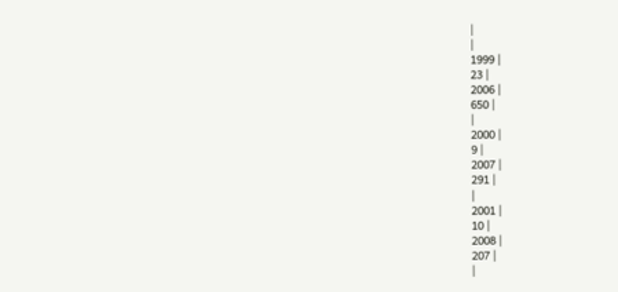|
|
1999 |
23 |
2006 |
650 |
|
2000 |
9 |
2007 |
291 |
|
2001 |
10 |
2008 |
207 |
|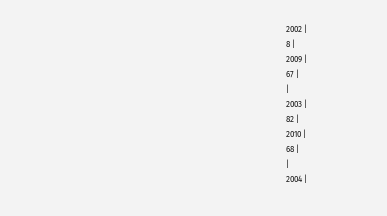2002 |
8 |
2009 |
67 |
|
2003 |
82 |
2010 |
68 |
|
2004 |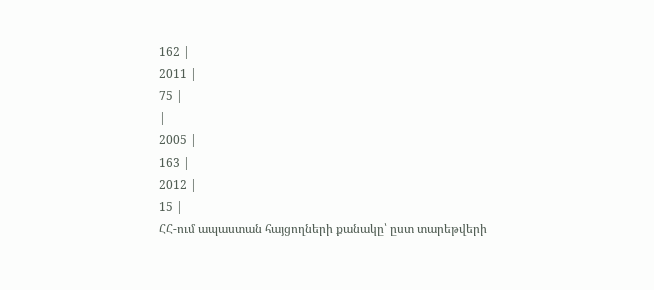162 |
2011 |
75 |
|
2005 |
163 |
2012 |
15 |
ՀՀ-ում ապաստան հայցողների քանակը՝ ըստ տարեթվերի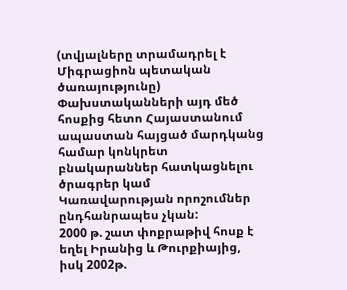(տվյալները տրամադրել է Միգրացիոն պետական ծառայությունը)
Փախստականների այդ մեծ հոսքից հետո Հայաստանում ապաստան հայցած մարդկանց համար կոնկրետ բնակարաններ հատկացնելու ծրագրեր կամ Կառավարության որոշումներ ընդհանրապես չկան:
2000 թ. շատ փոքրաթիվ հոսք է եղել Իրանից և Թուրքիայից, իսկ 2002թ.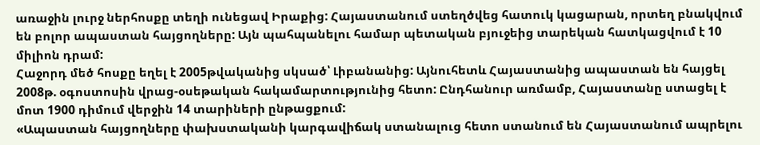առաջին լուրջ ներհոսքը տեղի ունեցավ Իրաքից: Հայաստանում ստեղծվեց հատուկ կացարան, որտեղ բնակվում են բոլոր ապաստան հայցողները: Այն պահպանելու համար պետական բյուջեից տարեկան հատկացվում է 10 միլիոն դրամ:
Հաջորդ մեծ հոսքը եղել է 2005թվականից սկսած՝ Լիբանանից: Այնուհետև Հայաստանից ապաստան են հայցել 2008թ. օգոստոսին վրաց-օսեթական հակամարտությունից հետո: Ընդհանուր առմամբ, Հայաստանը ստացել է մոտ 1900 դիմում վերջին 14 տարիների ընթացքում:
«Ապաստան հայցողները փախստականի կարգավիճակ ստանալուց հետո ստանում են Հայաստանում ապրելու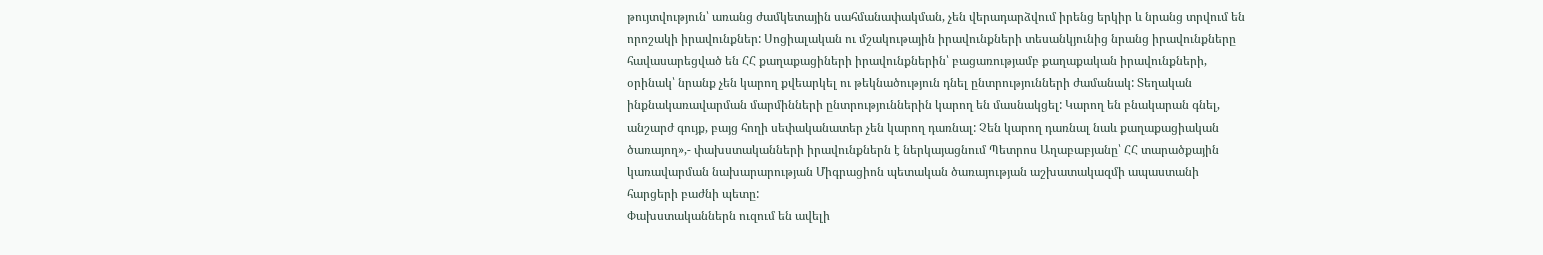թույտվություն՝ առանց ժամկետային սահմանափակման, չեն վերադարձվում իրենց երկիր և նրանց տրվում են որոշակի իրավունքներ: Սոցիալական ու մշակութային իրավունքների տեսանկյունից նրանց իրավունքները հավասարեցված են ՀՀ քաղաքացիների իրավունքներին՝ բացառությամբ քաղաքական իրավունքների, օրինակ՝ նրանք չեն կարող քվեարկել ու թեկնածություն դնել ընտրությունների ժամանակ: Տեղական ինքնակառավարման մարմինների ընտրություններին կարող են մասնակցել: Կարող են բնակարան գնել, անշարժ գույք, բայց հողի սեփականատեր չեն կարող դառնալ: Չեն կարող դառնալ նաև քաղաքացիական ծառայող»,- փախստականների իրավունքներն է ներկայացնում Պետրոս Աղաբաբյանը՝ ՀՀ տարածքային կառավարման նախարարության Միգրացիոն պետական ծառայության աշխատակազմի ապաստանի հարցերի բաժնի պետը:
Փախստականներն ուզում են ավելի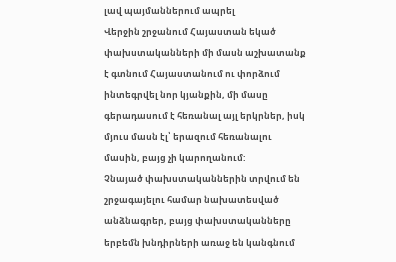լավ պայմաններում ապրել
Վերջին շրջանում Հայաստան եկած փախստականների մի մասն աշխատանք է գտնում Հայաստանում ու փորձում ինտեգրվել նոր կյանքին, մի մասը գերադասում է հեռանալ այլ երկրներ, իսկ մյուս մասն էլ՝ երազում հեռանալու մասին, բայց չի կարողանում:
Չնայած փախստականներին տրվում են շրջագայելու համար նախատեսված անձնագրեր, բայց փախստականները երբեմն խնդիրների առաջ են կանգնում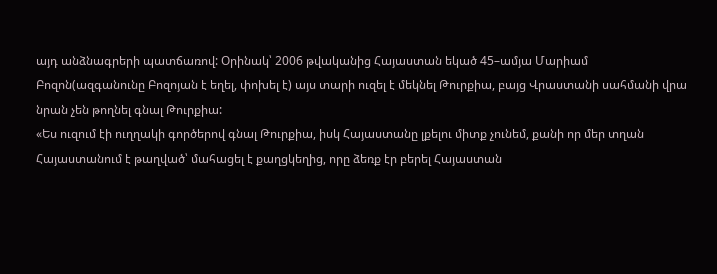այդ անձնագրերի պատճառով: Օրինակ՝ 2006 թվականից Հայաստան եկած 45–ամյա Մարիամ Բոզոն(ազգանունը Բոզոյան է եղել, փոխել է) այս տարի ուզել է մեկնել Թուրքիա, բայց Վրաստանի սահմանի վրա նրան չեն թողնել գնալ Թուրքիա:
«Ես ուզում էի ուղղակի գործերով գնալ Թուրքիա, իսկ Հայաստանը լքելու միտք չունեմ, քանի որ մեր տղան Հայաստանում է թաղված՝ մահացել է քաղցկեղից, որը ձեռք էր բերել Հայաստան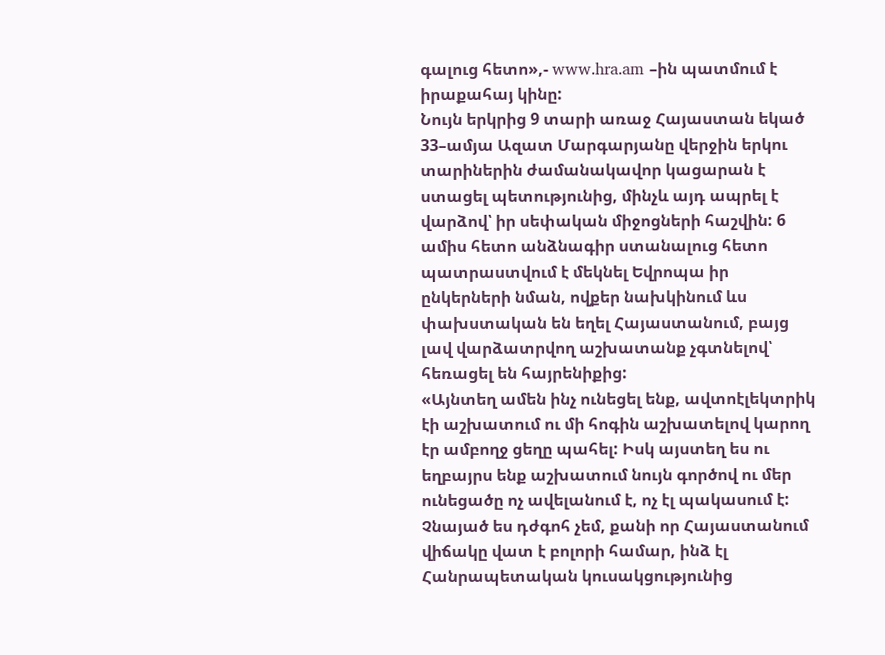գալուց հետո»,- www.hra.am –ին պատմում է իրաքահայ կինը:
Նույն երկրից 9 տարի առաջ Հայաստան եկած 33–ամյա Ազատ Մարգարյանը վերջին երկու տարիներին ժամանակավոր կացարան է ստացել պետությունից, մինչև այդ ապրել է վարձով՝ իր սեփական միջոցների հաշվին: 6 ամիս հետո անձնագիր ստանալուց հետո պատրաստվում է մեկնել Եվրոպա իր ընկերների նման, ովքեր նախկինում ևս փախստական են եղել Հայաստանում, բայց լավ վարձատրվող աշխատանք չգտնելով՝ հեռացել են հայրենիքից:
«Այնտեղ ամեն ինչ ունեցել ենք, ավտոէլեկտրիկ էի աշխատում ու մի հոգին աշխատելով կարող էր ամբողջ ցեղը պահել: Իսկ այստեղ ես ու եղբայրս ենք աշխատում նույն գործով ու մեր ունեցածը ոչ ավելանում է, ոչ էլ պակասում է: Չնայած ես դժգոհ չեմ, քանի որ Հայաստանում վիճակը վատ է բոլորի համար, ինձ էլ Հանրապետական կուսակցությունից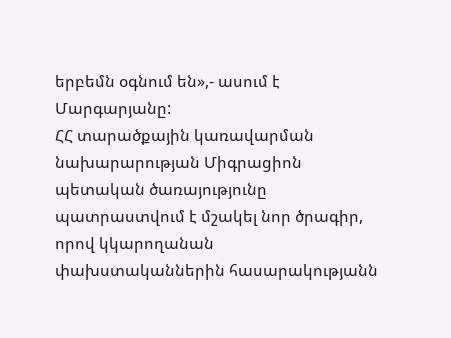երբեմն օգնում են»,- ասում է Մարգարյանը:
ՀՀ տարածքային կառավարման նախարարության Միգրացիոն պետական ծառայությունը պատրաստվում է մշակել նոր ծրագիր, որով կկարողանան փախստականներին հասարակությանն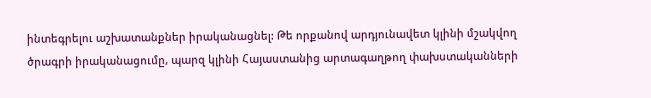ինտեգրելու աշխատանքներ իրականացնել: Թե որքանով արդյունավետ կլինի մշակվող ծրագրի իրականացումը, պարզ կլինի Հայաստանից արտագաղթող փախստականների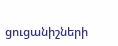ցուցանիշների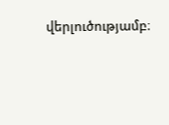վերլուծությամբ։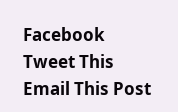Facebook
Tweet This
Email This Post